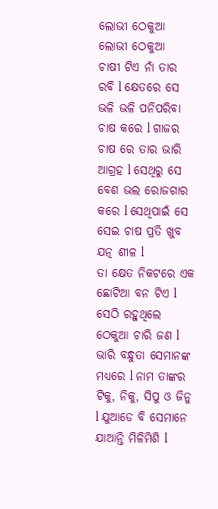ଲୋଭୀ ଠେକୁଆ
ଲୋଭୀ ଠେକୁଆ
ଚାଷୀ ଟିଏ ନାଁ ତାର ରବି l କ୍ଷେତରେ ସେ ଭଳି ଭଳି ପନିପରିବା ଚାଷ କରେ l ଗାଜର ଚାଷ ରେ ତାର ଭାରି ଆଗ୍ରହ l ସେଥିରୁ ସେ ବେଶ ଭଲ ରୋଜଗାର କରେ l ସେଥିପାଇଁ ସେ ସେଇ ଚାଷ ପ୍ରତି ଖୁବ ଯତ୍ନ ଶୀଳ l
ତା କ୍ଷେତ ନିକଟରେ ଏକ ଛୋଟିଆ ବନ ଟିଏ l ସେଠି ରହୁଥିଲେ ଠେକୁଆ ଚାରି ଜଣ l ଭାରି ବନ୍ଧୁତା ସେମାନଙ୍କ ମଧ୍ୟରେ l ନାମ ତାଙ୍କର ଟିକୁ, ନିକୁ, ସିପୁ ଓ ଜିନୁ l ଯୁଆଡେ ବି ସେମାନେ ଯାଆନ୍ତି ମିଳିମିଶି l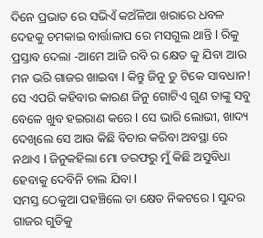ଦିନେ ପ୍ରଭାତ ରେ ସଭିଏଁ କଅଁଳିଆ ଖରାରେ ଧବଳ ଦେହକୁ ଚମକାଇ ବାର୍ତ୍ତାଳାପ ରେ ମସଗୁଲ ଥାନ୍ତି l ରିକୁ ପ୍ରସ୍ତାବ ଦେଲା -ଆମେ ଆଜି ରବି ର କ୍ଷେତ କୁ ଯିବା ଆଉ ମନ ଭରି ଗାଜର ଖାଇବା l କିନ୍ତୁ ଜିନୁ ତୁ ଟିକେ ସାବଧାନ!
ସେ ଏପରି କହିବାର କାରଣ ଜିନୁ ଗୋଟିଏ ଗୁଣ ତାଙ୍କୁ ସବୁ ବେଳେ ଖୁବ ହଇରାଣ କରେ l ସେ ଭାରି ଲୋଭୀ, ଖାଦ୍ୟ ଦେଖିଲେ ସେ ଆଉ କିଛି ବିଚାର କରିବା ଅବସ୍ଥା ରେ ନଥାଏ l ଜିନୁକହିଲା ମୋ ତରଫରୁ ମୁଁ କିଛି ଅସୁବିଧା ହେବାକୁ ଦେବିନି ଚାଲ ଯିବା l
ସମସ୍ତ ଠେକୁଆ ପହଞ୍ଚିଲେ ତା କ୍ଷେତ ନିକଟରେ l ସୁନ୍ଦର ଗାଜର ଗୁଡିକୁ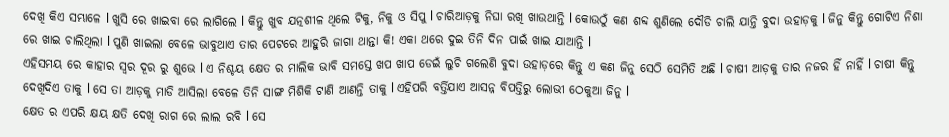ଦେଖି କିଏ ସମ୍ଭାଳେ l ଖୁସି ରେ ଖାଇବା ରେ ଲାଗିଲେ l କିନ୍ତୁ ଖୁବ ଯତ୍ନଶୀଳ ଥିଲେ ଟିକୁ, ନିକୁ ଓ ସିପୁ l ଚାରିଆଡ଼କୁ ନିଘା ରଖି ଖାଉଥାନ୍ତି l କୋଉଠୁଁ କଣ ଶବ୍ଦ ଶୁଣିଲେ ଦୌଡି ଚାଲି ଯାନ୍ତି ବୁଦା ଉହାଡ଼କୁ l ଜିନୁ କିନ୍ତୁ ଗୋଟିଏ ନିଶା ରେ ଖାଇ ଚାଲିଥିଲା l ପୁଣି ଖାଇଲା ବେଳେ ଭାବୁଥାଏ ତାର ପେଟରେ ଆହୁରି ଜାଗା ଥାନ୍ତା କି! ଏକା ଥରେ ଦୁଇ ତିନି ଦିନ ପାଇଁ ଖାଇ ଯାଆନ୍ତି l
ଏହିସମୟ ରେ କାହାର ସ୍ଵର ଦୂର ରୁ ଶୁଭେ l ଏ ନିଶ୍ଚୟ କ୍ଷେତ ର ମାଲିକ ଭାବି ସମସ୍ତେ ଖପ ଖାପ ଡେଇଁ ଲୁଚି ଗଲେଣି ବୁଦା ଉହାଡ଼ରେ କିନ୍ତୁ ଏ କଣ ଜିନୁ ସେଠି ସେମିତି ଅଛି l ଚାଷୀ ଆଡ଼କୁ ତାର ନଜର ହିଁ ନାହିଁ l ଚାଷୀ କିନ୍ତୁ ଦେଖିଦିଏ ତାକୁ l ସେ ତା ଆଡ଼କୁ ମାଡି ଆସିଲା ବେଳେ ତିନି ସାଙ୍ଗ ମିଶିକି ଟାଣି ଆଣନ୍ତି ତାକୁ l ଏହିପରି ବର୍ତ୍ତିଯାଏ ଆସନ୍ନ ବିପତ୍ତିରୁ ଲୋଭୀ ଠେକୁଆ ଜିନୁ l
କ୍ଷେତ ର ଏପରି କ୍ଷୟ କ୍ଷତି ଦେଖି ରାଗ ରେ ଲାଲ ରବି l ସେ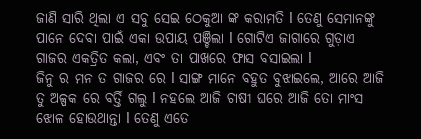ଜାଣି ସାରି ଥିଲା ଏ ସବୁ ସେଇ ଠେକୁଆ ଙ୍କ କରାମତି l ତେଣୁ ସେମାନଙ୍କୁ ପାନେ ଦେବା ପାଇଁ ଏକା ଉପାୟ ପଞ୍ଚିଲା l ଗୋଟିଏ ଜାଗାରେ ଗୁଡ଼ାଏ ଗାଜର ଏକତ୍ରିତ କଲା, ଏବଂ ତା ପାଖରେ ଫାସ ବସାଇଲା l
ଜିନୁ ର ମନ ତ ଗାଜର ରେ l ସାଙ୍ଗ ମାନେ ବହୁତ ବୁଝାଇଲେ, ଆରେ ଆଜି ତୁ ଅଳ୍ପକ ରେ ବର୍ତ୍ତି ଗଲୁ l ନହଲେ ଆଜି ଚାଷୀ ଘରେ ଆଜି ତୋ ମାଂସ ଝୋଳ ହୋଉଥାନ୍ତା l ତେଣୁ ଏତେ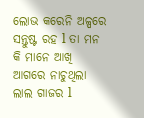ଲୋଭ କରେନି ଅଳ୍ପରେ ସନ୍ତୁଷ୍ଟ ରହ l ତା ମନ କି ମାନେ ଆଖି ଆଗରେ ନାଚୁଥିଲା ଲାଲ ଗାଜର l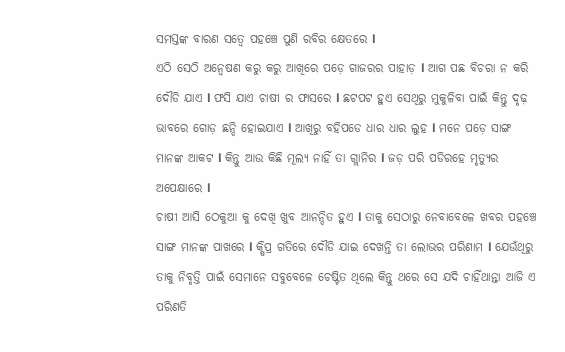ସମସ୍ତଙ୍କ ବାରଣ ସତ୍ୱେ ପହଞ୍ଚେ ପୁଣି ରବିର କ୍ଷେତରେ l
ଏଠି ସେଠି ଅନ୍ୱେଷଣ କରୁ କରୁ ଆଖିରେ ପଡ଼େ ଗାଜରର ପାହାଡ଼ l ଆଗ ପଛ ବିଚରା ନ କରି ଦୌଡି ଯାଏ l ଫସି ଯାଏ ଚାଷୀ ର ଫାସରେ l ଛଟପଟ ହୁଏ ସେଥିରୁ ମୁକୁଳିବା ପାଇଁ କିନ୍ତୁ ଦୃଢ଼ ଭାବରେ ଗୋଡ଼ ଛନ୍ଦି ହୋଇଯାଏ l ଆଖିରୁ ବହିପଡେ ଧାର ଧାର ଲୁହ l ମନେ ପଡ଼େ ସାଙ୍ଗ ମାନଙ୍କ ଆକଟ l କିନ୍ତୁ ଆଉ କିଛି ମୂଲ୍ୟ ନାହିଁ ତା ଗ୍ଲାନିର l ଜଡ଼ ପରି ପଡିରହେ ମୃତ୍ୟୁର ଅପେକ୍ଷାରେ l
ଚାଷୀ ଆସି ଠେକୁଆ କୁ ଦେଖି ଖୁବ ଆନନ୍ଦିତ ହୁଏ l ତାକୁ ସେଠାରୁ ନେବାବେଳେ ଖବର ପହଞ୍ଚେ ସାଙ୍ଗ ମାନଙ୍କ ପାଖରେ l କ୍ଷିପ୍ର ଗତିରେ ଦୌଡି ଯାଇ ଦେଖନ୍ତି ତା ଲୋଭର ପରିଣାମ l ଯେଉଁଥିରୁ ତାକୁ ନିବୃତ୍ତି ପାଇଁ ସେମାନେ ସବୁବେଳେ ଚେଷ୍ଟିତ ଥିଲେ କିନ୍ତୁ ଥରେ ସେ ଯଦି ଚାହିଁଥାନ୍ତା ଆଜି ଏ ପରିଣତି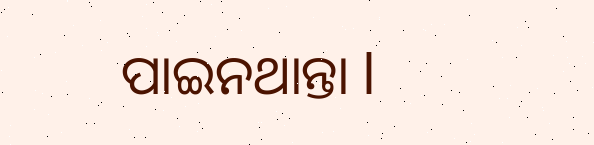ପାଇନଥାନ୍ତା l